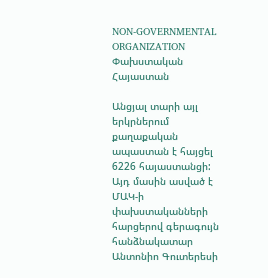NON-GOVERNMENTAL ORGANIZATION
Փախստական Հայաստան

Անցյալ տարի այլ երկրներում քաղաքական ապաստան է հայցել 6226 հայաստանցի: Այդ մասին ասված է ՄԱԿ-ի փախստականների հարցերով գերագույն հանձնակատար Անտոնիո Գուտերեսի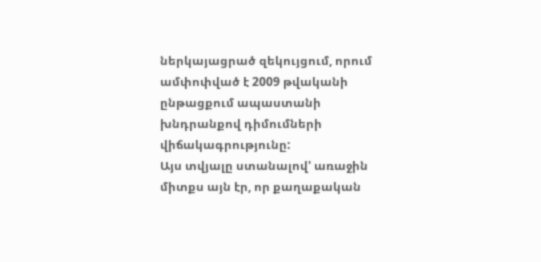ներկայացրած զեկույցում, որում ամփոփված է 2009 թվականի ընթացքում ապաստանի խնդրանքով դիմումների վիճակագրությունը:
Այս տվյալը ստանալով' առաջին միտքս այն էր, որ քաղաքական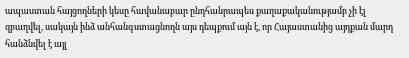ապաստան հայցողների կեսը հավանաբար ընդհանրապես քաղաքականությամբ չի էլ զբաղվել, սակայն ինձ անհանգստացնողն այս դեպքում այն է, որ Հայաստանից այդքան մարդ հանձնվել է այլ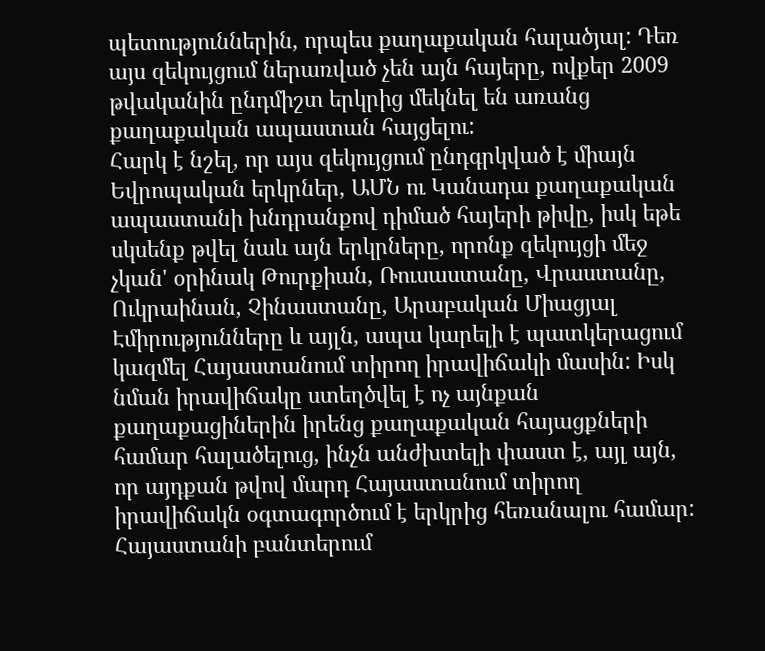պետություններին, որպես քաղաքական հալածյալ: Դեռ այս զեկույցում ներառված չեն այն հայերը, ովքեր 2009 թվականին ընդմիշտ երկրից մեկնել են առանց քաղաքական ապաստան հայցելու:
Հարկ է նշել, որ այս զեկույցում ընդգրկված է միայն Եվրոպական երկրներ, ԱՄՆ ու Կանադա քաղաքական ապաստանի խնդրանքով դիմած հայերի թիվը, իսկ եթե սկսենք թվել նաև այն երկրները, որոնք զեկույցի մեջ չկան' օրինակ Թուրքիան, Ռուսաստանը, Վրաստանը, Ուկրաինան, Չինաստանը, Արաբական Միացյալ Էմիրությունները և այլն, ապա կարելի է պատկերացում կազմել Հայաստանում տիրող իրավիճակի մասին: Իսկ նման իրավիճակը ստեղծվել է ոչ այնքան քաղաքացիներին իրենց քաղաքական հայացքների համար հալածելուց, ինչն անժխտելի փաստ է, այլ այն, որ այդքան թվով մարդ Հայաստանում տիրող իրավիճակն օգտագործում է երկրից հեռանալու համար:
Հայաստանի բանտերում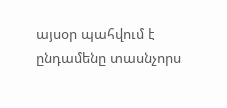այսօր պահվում է ընդամենը տասնչորս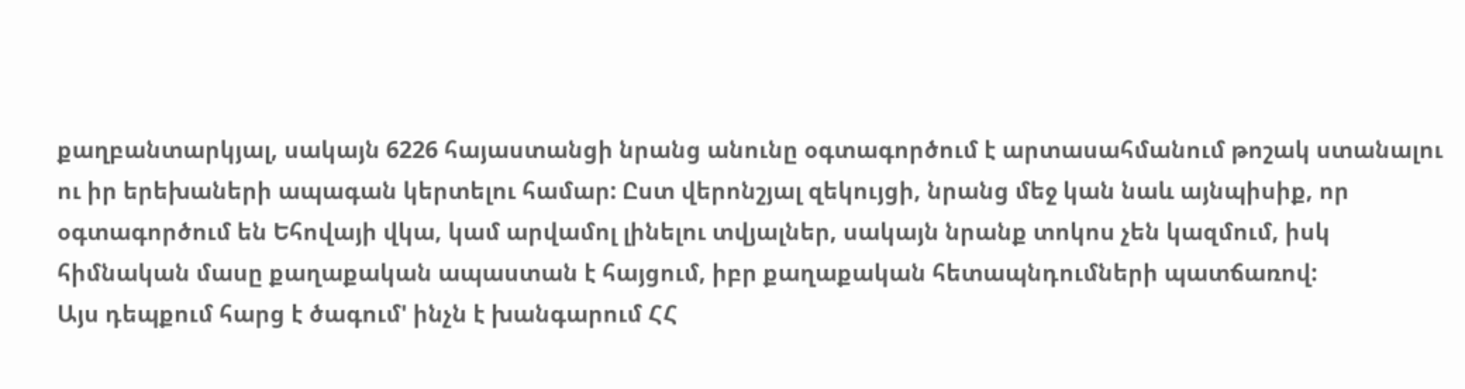քաղբանտարկյալ, սակայն 6226 հայաստանցի նրանց անունը օգտագործում է արտասահմանում թոշակ ստանալու ու իր երեխաների ապագան կերտելու համար: Ըստ վերոնշյալ զեկույցի, նրանց մեջ կան նաև այնպիսիք, որ օգտագործում են Եհովայի վկա, կամ արվամոլ լինելու տվյալներ, սակայն նրանք տոկոս չեն կազմում, իսկ հիմնական մասը քաղաքական ապաստան է հայցում, իբր քաղաքական հետապնդումների պատճառով:
Այս դեպքում հարց է ծագում' ինչն է խանգարում ՀՀ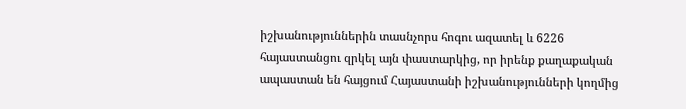իշխանություններին տասնչորս հոգու ազատել և 6226 հայաստանցու զրկել այն փաստարկից, որ իրենք քաղաքական ապաստան են հայցում Հայաստանի իշխանությունների կողմից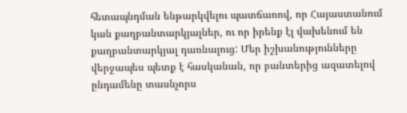հետապնդման ենթարկվելու պատճառով, որ Հայաստանում կան քաղբանտարկյալներ, ու որ իրենք էլ վախենում են քաղբանտարկյալ դառնալուց: Մեր իշխանությունները վերջապես պետք է հասկանան, որ բանտերից ազատելով ընդամենը տասնչորս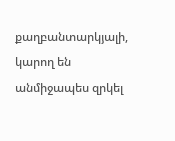քաղբանտարկյալի, կարող են անմիջապես զրկել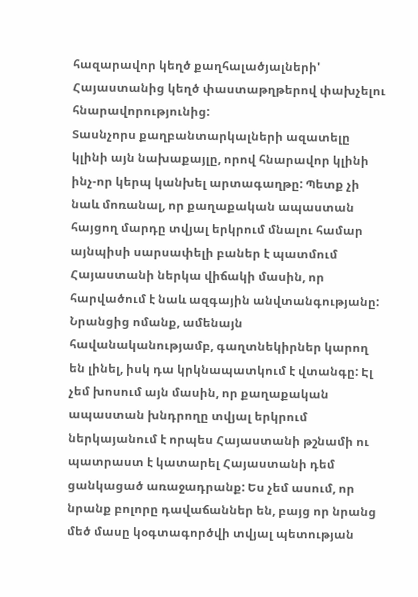հազարավոր կեղծ քաղհալածյալների' Հայաստանից կեղծ փաստաթղթերով փախչելու հնարավորությունից:
Տասնչորս քաղբանտարկալների ազատելը կլինի այն նախաքայլը, որով հնարավոր կլինի ինչ-որ կերպ կանխել արտագաղթը: Պետք չի նաև մոռանալ, որ քաղաքական ապաստան հայցող մարդը տվյալ երկրում մնալու համար այնպիսի սարսափելի բաներ է պատմում Հայաստանի ներկա վիճակի մասին, որ հարվածում է նաև ազգային անվտանգությանը:
Նրանցից ոմանք, ամենայն հավանականությամբ, գաղտնեկիրներ կարող են լինել, իսկ դա կրկնապատկում է վտանգը: Էլ չեմ խոսում այն մասին, որ քաղաքական ապաստան խնդրողը տվյալ երկրում ներկայանում է որպես Հայաստանի թշնամի ու պատրաստ է կատարել Հայաստանի դեմ ցանկացած առաջադրանք: Ես չեմ ասում, որ նրանք բոլորը դավաճաններ են, բայց որ նրանց մեծ մասը կօգտագործվի տվյալ պետության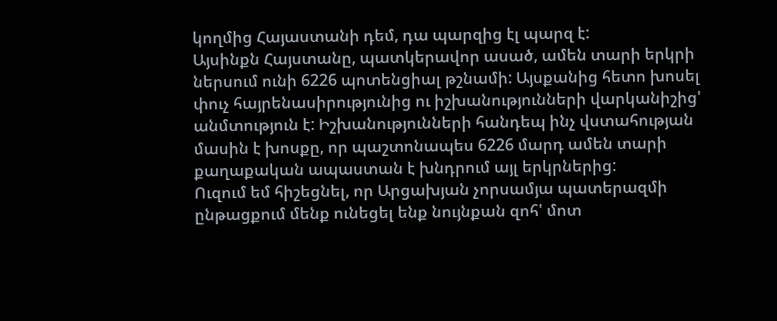կողմից Հայաստանի դեմ, դա պարզից էլ պարզ է:
Այսինքն Հայստանը, պատկերավոր ասած, ամեն տարի երկրի ներսում ունի 6226 պոտենցիալ թշնամի: Այսքանից հետո խոսել փուչ հայրենասիրությունից ու իշխանությունների վարկանիշից' անմտություն է: Իշխանությունների հանդեպ ինչ վստահության մասին է խոսքը, որ պաշտոնապես 6226 մարդ ամեն տարի քաղաքական ապաստան է խնդրում այլ երկրներից:
Ուզում եմ հիշեցնել, որ Արցախյան չորսամյա պատերազմի ընթացքում մենք ունեցել ենք նույնքան զոհ' մոտ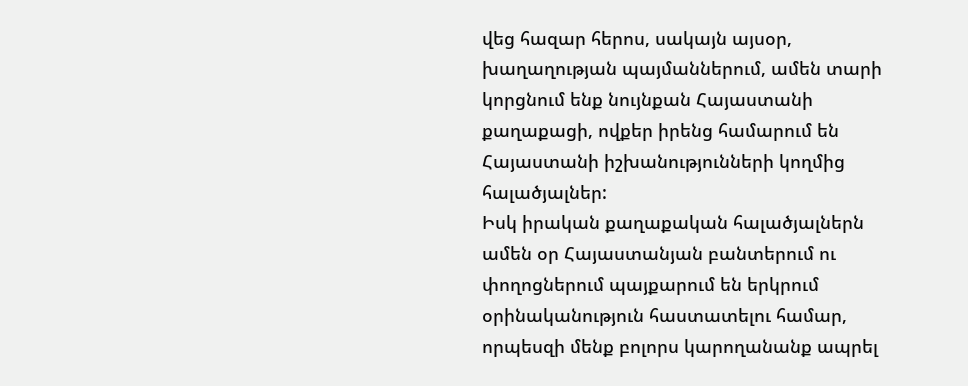վեց հազար հերոս, սակայն այսօր, խաղաղության պայմաններում, ամեն տարի կորցնում ենք նույնքան Հայաստանի քաղաքացի, ովքեր իրենց համարում են Հայաստանի իշխանությունների կողմից հալածյալներ:
Իսկ իրական քաղաքական հալածյալներն ամեն օր Հայաստանյան բանտերում ու փողոցներում պայքարում են երկրում օրինականություն հաստատելու համար, որպեսզի մենք բոլորս կարողանանք ապրել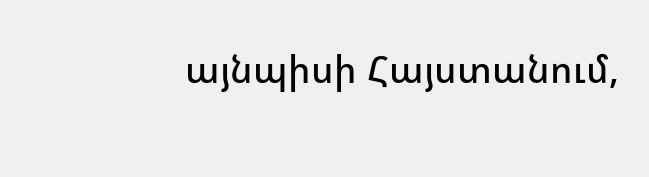այնպիսի Հայստանում,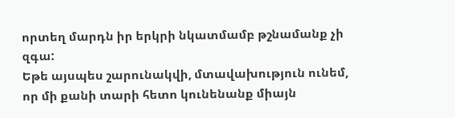որտեղ մարդն իր երկրի նկատմամբ թշնամանք չի զգա:
Եթե այսպես շարունակվի, մտավախություն ունեմ, որ մի քանի տարի հետո կունենանք միայն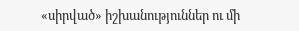«սիրված» իշխանություններ ու մի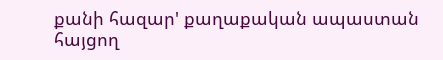քանի հազար' քաղաքական ապաստան հայցող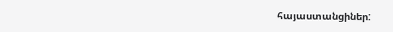հայաստանցիներ: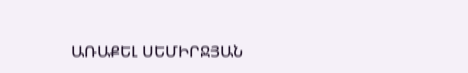ԱՌԱՔԵԼ ՍԵՄԻՐՋՅԱՆ